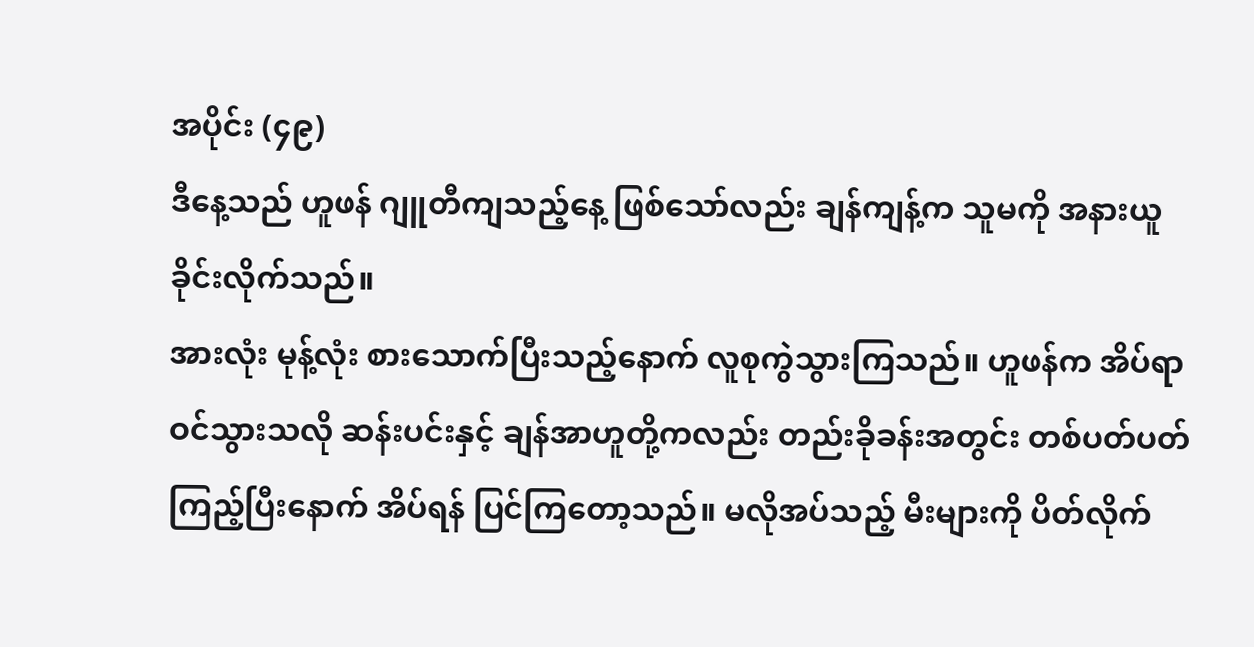အပိုင်း (၄၉)
ဒီနေ့သည် ဟူဖန် ဂျူတီကျသည့်နေ့ ဖြစ်သော်လည်း ချန်ကျန့်က သူမကို အနားယူခိုင်းလိုက်သည်။
အားလုံး မုန့်လုံး စားသောက်ပြီးသည့်နောက် လူစုကွဲသွားကြသည်။ ဟူဖန်က အိပ်ရာဝင်သွားသလို ဆန်းပင်းနှင့် ချန်အာဟူတို့ကလည်း တည်းခိုခန်းအတွင်း တစ်ပတ်ပတ်ကြည့်ပြီးနောက် အိပ်ရန် ပြင်ကြတော့သည်။ မလိုအပ်သည့် မီးများကို ပိတ်လိုက်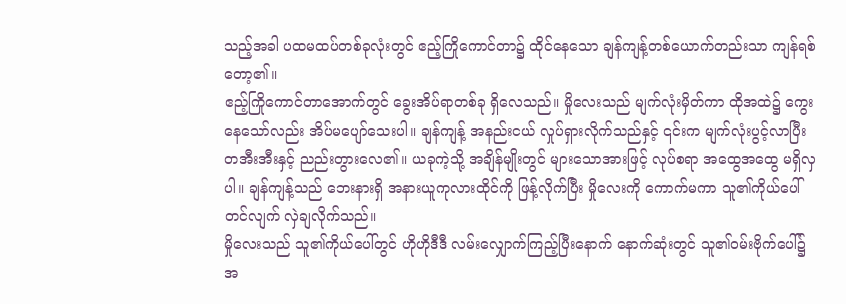သည့်အခါ ပထမထပ်တစ်ခုလုံးတွင် ဧည့်ကြိုကောင်တာ၌ ထိုင်နေသော ချန်ကျန့်တစ်ယောက်တည်းသာ ကျန်ရစ်တော့၏။
ဧည့်ကြိုကောင်တာအောက်တွင် ခွေးအိပ်ရာတစ်ခု ရှိလေသည်။ မှိုလေးသည် မျက်လုံးမှိတ်ကာ ထိုအထဲ၌ ကွေးနေသော်လည်း အိပ်မပျော်သေးပါ။ ချန်ကျန့် အနည်းငယ် လှုပ်ရှားလိုက်သည်နှင့် ၎င်းက မျက်လုံးပွင့်လာပြီး တအီးအီးနှင့် ညည်းတွားလေ၏။ ယခုကဲ့သို့ အချိန်မျိုးတွင် များသောအားဖြင့် လုပ်စရာ အထွေအထွေ မရှိလှပါ။ ချန်ကျန့်သည် ဘေးနားရှိ အနားယူကုလားထိုင်ကို ဖြန့်လိုက်ပြီး မှိုလေးကို ကောက်မကာ သူ၏ကိုယ်ပေါ်တင်လျက် လှဲချလိုက်သည်။
မှိုလေးသည် သူ၏ကိုယ်ပေါ်တွင် ဟိုဟိုဒီဒီ လမ်းလျှောက်ကြည့်ပြီးနောက် နောက်ဆုံးတွင် သူ၏ဝမ်းဗိုက်ပေါ်၌ အ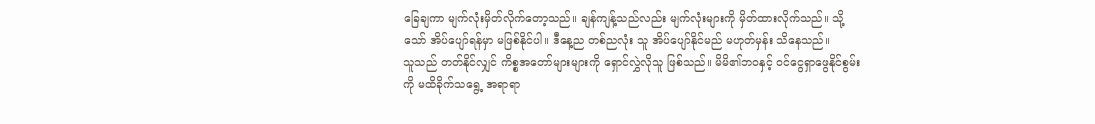ခြေချကာ မျက်လုံးမှိတ်လိုက်တော့သည်။ ချန်ကျန့်သည်လည်း မျက်လုံးများကို မှိတ်ထားလိုက်သည်။ သို့သော် အိပ်ပျော်ရန်မှာ မဖြစ်နိုင်ပါ။ ဒီနေ့ည တစ်ညလုံး သူ အိပ်ပျော်နိုင်မည် မဟုတ်မှန်း သိနေသည်။
သူသည် တတ်နိုင်လျှင် ကိစ္စအတော်များများကို ရှောင်လွှဲလိုသူ ဖြစ်သည်။ မိမိ၏ဘဝနှင့် ဝင်ငွေရှာဖွေနိုင်စွမ်းကို မထိခိုက်သရွေ့ အရာရာ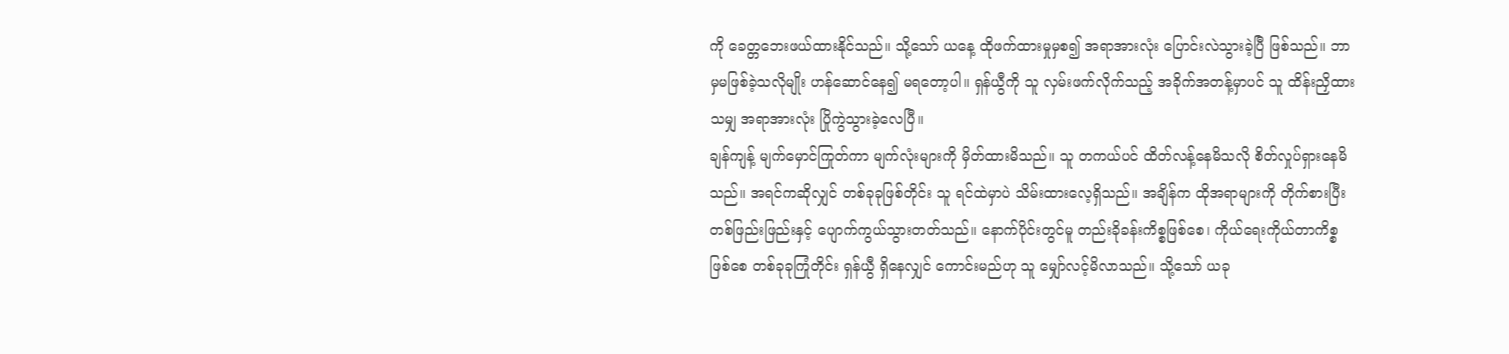ကို ခေတ္တဘေးဖယ်ထားနိုင်သည်။ သို့သော် ယနေ့ ထိုဖက်ထားမှုမှစ၍ အရာအားလုံး ပြောင်းလဲသွားခဲ့ပြီ ဖြစ်သည်။ ဘာမှမဖြစ်ခဲ့သလိုမျိုး ဟန်ဆောင်နေ၍ မရတော့ပါ။ ရှန်ယွီကို သူ လှမ်းဖက်လိုက်သည့် အခိုက်အတန့်မှာပင် သူ ထိန်းညှိထားသမျှ အရာအားလုံး ပြိုကွဲသွားခဲ့လေပြီ။
ချန်ကျန့် မျက်မှောင်ကြုတ်ကာ မျက်လုံးများကို မှိတ်ထားမိသည်။ သူ တကယ်ပင် ထိတ်လန့်နေမိသလို စိတ်လှုပ်ရှားနေမိသည်။ အရင်ကဆိုလျှင် တစ်ခုခုဖြစ်တိုင်း သူ ရင်ထဲမှာပဲ သိမ်းထားလေ့ရှိသည်။ အချိန်က ထိုအရာများကို တိုက်စားပြီး တစ်ဖြည်းဖြည်းနှင့် ပျောက်ကွယ်သွားတတ်သည်။ နောက်ပိုင်းတွင်မူ တည်းခိုခန်းကိစ္စဖြစ်စေ၊ ကိုယ်ရေးကိုယ်တာကိစ္စဖြစ်စေ တစ်ခုခုကြုံတိုင်း ရှန်ယွီ ရှိနေလျှင် ကောင်းမည်ဟု သူ မျှော်လင့်မိလာသည်။ သို့သော် ယခု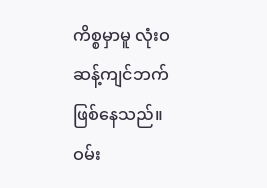ကိစ္စမှာမူ လုံးဝ ဆန့်ကျင်ဘက် ဖြစ်နေသည်။
ဝမ်း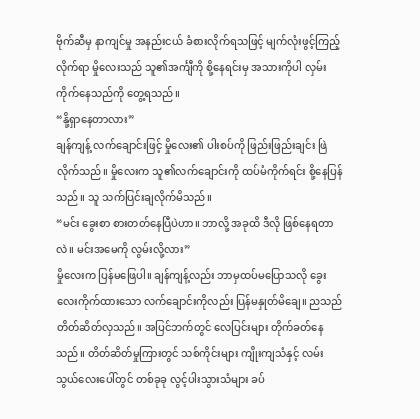ဗိုက်ဆီမှ နာကျင်မှု အနည်းငယ် ခံစားလိုက်ရသဖြင့် မျက်လုံးဖွင့်ကြည့်လိုက်ရာ မှိုလေးသည် သူ၏အင်္ကျီကို စို့နေရင်းမှ အသားကိုပါ လှမ်းကိုက်နေသည်ကို တွေ့ရသည်။
“နို့ရှာနေတာလား”
ချန်ကျန့် လက်ချောင်းဖြင့် မှိုလေး၏ ပါးစပ်ကို ဖြည်းဖြည်းချင်း ဖြဲလိုက်သည်။ မှိုလေးက သူ၏လက်ချောင်းကို ထပ်မံကိုက်ရင်း စို့နေပြန်သည်။ သူ သက်ပြင်းချလိုက်မိသည်။
“မင်း ခွေးစာ စားတတ်နေပြီပဲဟာ။ ဘာလို့ အခုထိ ဒီလို ဖြစ်နေရတာလဲ။ မင်းအမေကို လွမ်းလို့လား”
မှိုလေးက ပြန်မဖြေပါ။ ချန်ကျန့်လည်း ဘာမှထပ်မပြောသလို ခွေးလေးကိုက်ထားသော လက်ချောင်းကိုလည်း ပြန်မနှုတ်မိချေ။ ညသည် တိတ်ဆိတ်လှသည်။ အပြင်ဘက်တွင် လေပြင်းများ တိုက်ခတ်နေသည်။ တိတ်ဆိတ်မှုကြားတွင် သစ်ကိုင်းများ ကျိုးကျသံနှင့် လမ်းသွယ်လေးပေါ်တွင် တစ်ခုခု လွင့်ပါးသွားသံများ ခပ်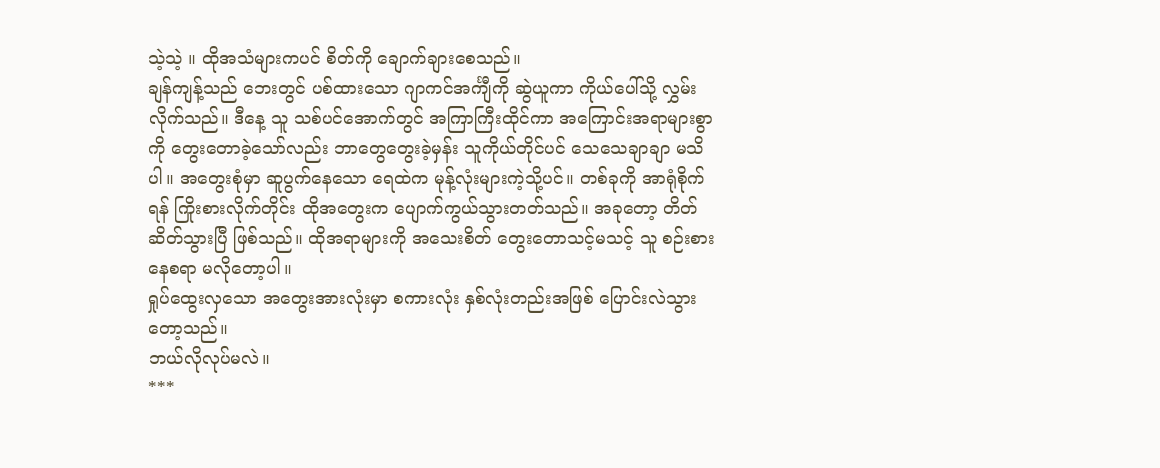သဲ့သဲ့ ။ ထိုအသံများကပင် စိတ်ကို ချောက်ချားစေသည်။
ချန်ကျန့်သည် ဘေးတွင် ပစ်ထားသော ဂျာကင်အင်္ကျီကို ဆွဲယူကာ ကိုယ်ပေါ်သို့ လွှမ်းလိုက်သည်။ ဒီနေ့ သူ သစ်ပင်အောက်တွင် အကြာကြီးထိုင်ကာ အကြောင်းအရာများစွာကို တွေးတောခဲ့သော်လည်း ဘာတွေတွေးခဲ့မှန်း သူကိုယ်တိုင်ပင် သေသေချာချာ မသိပါ။ အတွေးစုံမှာ ဆူပွက်နေသော ရေထဲက မုန့်လုံးများကဲ့သို့ပင်။ တစ်ခုကို အာရုံစိုက်ရန် ကြိုးစားလိုက်တိုင်း ထိုအတွေးက ပျောက်ကွယ်သွားတတ်သည်။ အခုတော့ တိတ်ဆိတ်သွားပြီ ဖြစ်သည်။ ထိုအရာများကို အသေးစိတ် တွေးတောသင့်မသင့် သူ စဉ်းစားနေစရာ မလိုတော့ပါ။
ရှုပ်ထွေးလှသော အတွေးအားလုံးမှာ စကားလုံး နှစ်လုံးတည်းအဖြစ် ပြောင်းလဲသွားတော့သည်။
ဘယ်လိုလုပ်မလဲ။
***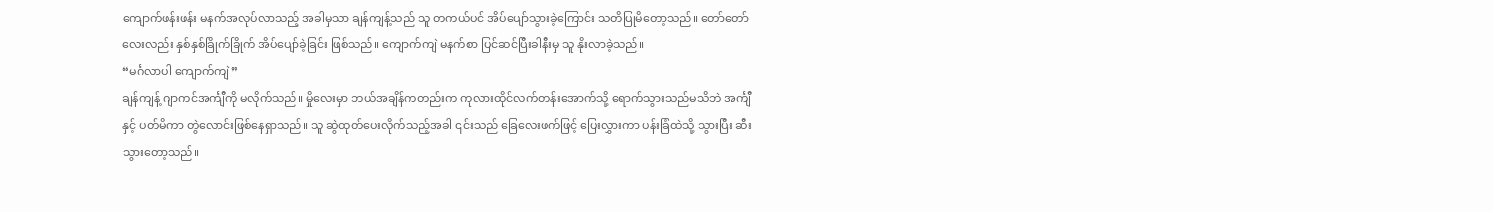ကျောက်ဖန်းဖန်း မနက်အလုပ်လာသည့် အခါမှသာ ချန်ကျန့်သည် သူ တကယ်ပင် အိပ်ပျော်သွားခဲ့ကြောင်း သတိပြုမိတော့သည်။ တော်တော်လေးလည်း နှစ်နှစ်ခြိုက်ခြိုက် အိပ်ပျော်ခဲ့ခြင်း ဖြစ်သည်။ ကျောက်ကျဲ မနက်စာ ပြင်ဆင်ပြီးခါနီးမှ သူ နိုးလာခဲ့သည်။
“မင်္ဂလာပါ ကျောက်ကျဲ”
ချန်ကျန့် ဂျာကင်အင်္ကျီကို မလိုက်သည်။ မှိုလေးမှာ ဘယ်အချိန်ကတည်းက ကုလားထိုင်လက်တန်းအောက်သို့ ရောက်သွားသည်မသိဘဲ အင်္ကျီနှင့် ပတ်မိကာ တွဲလောင်းဖြစ်နေရှာသည်။ သူ ဆွဲထုတ်ပေးလိုက်သည့်အခါ ၎င်းသည် ခြေလေးဖက်ဖြင့် ပြေးလွှားကာ ပန်းခြံထဲသို့ သွားပြီး ဆီးသွားတော့သည်။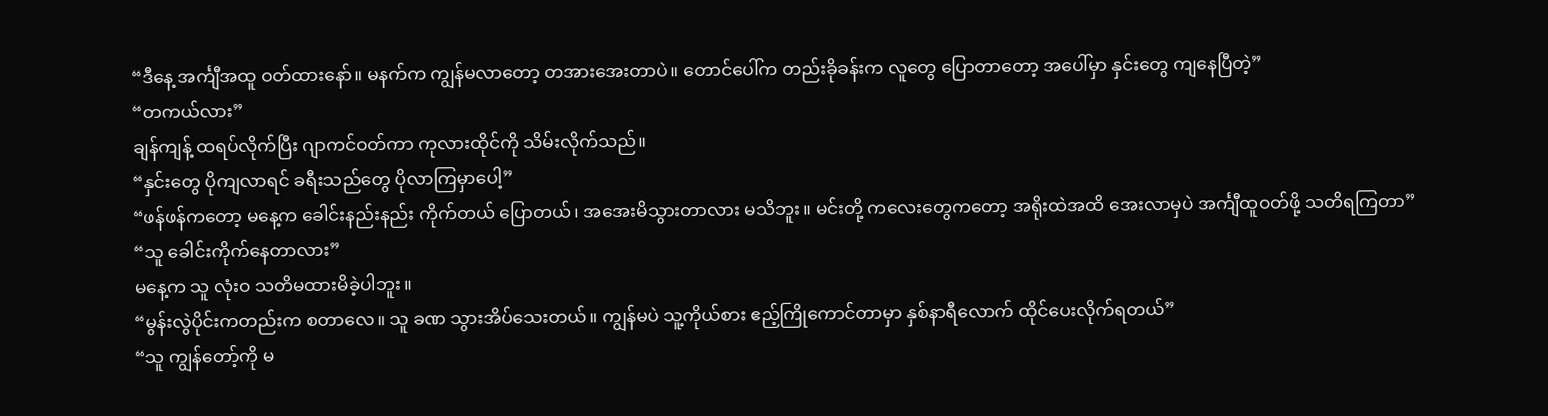“ဒီနေ့ အင်္ကျီအထူ ဝတ်ထားနော်။ မနက်က ကျွန်မလာတော့ တအားအေးတာပဲ။ တောင်ပေါ်က တည်းခိုခန်းက လူတွေ ပြောတာတော့ အပေါ်မှာ နှင်းတွေ ကျနေပြီတဲ့”
“တကယ်လား”
ချန်ကျန့် ထရပ်လိုက်ပြီး ဂျာကင်ဝတ်ကာ ကုလားထိုင်ကို သိမ်းလိုက်သည်။
“နှင်းတွေ ပိုကျလာရင် ခရီးသည်တွေ ပိုလာကြမှာပေါ့”
“ဖန်ဖန်ကတော့ မနေ့က ခေါင်းနည်းနည်း ကိုက်တယ် ပြောတယ်၊ အအေးမိသွားတာလား မသိဘူး။ မင်းတို့ ကလေးတွေကတော့ အရိုးထဲအထိ အေးလာမှပဲ အင်္ကျီထူဝတ်ဖို့ သတိရကြတာ”
“သူ ခေါင်းကိုက်နေတာလား”
မနေ့က သူ လုံးဝ သတိမထားမိခဲ့ပါဘူး။
“မွန်းလွဲပိုင်းကတည်းက စတာလေ။ သူ ခဏ သွားအိပ်သေးတယ်။ ကျွန်မပဲ သူ့ကိုယ်စား ဧည့်ကြိုကောင်တာမှာ နှစ်နာရီလောက် ထိုင်ပေးလိုက်ရတယ်”
“သူ ကျွန်တော့်ကို မ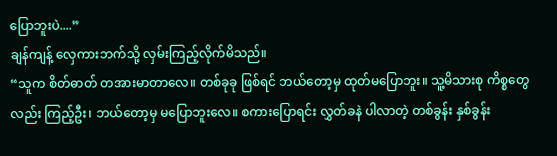ပြောဘူးပဲ....”
ချန်ကျန့် လှေကားဘက်သို့ လှမ်းကြည့်လိုက်မိသည်။
“သူက စိတ်ဓာတ် တအားမာတာလေ။ တစ်ခုခု ဖြစ်ရင် ဘယ်တော့မှ ထုတ်မပြောဘူး။ သူ့မိသားစု ကိစ္စတွေလည်း ကြည့်ဦး၊ ဘယ်တော့မှ မပြောဘူးလေ။ စကားပြောရင်း လွှတ်ခနဲ ပါလာတဲ့ တစ်ခွန်း နှစ်ခွန်း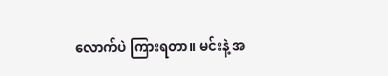လောက်ပဲ ကြားရတာ။ မင်းနဲ့ အ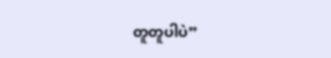တူတူပါပဲ”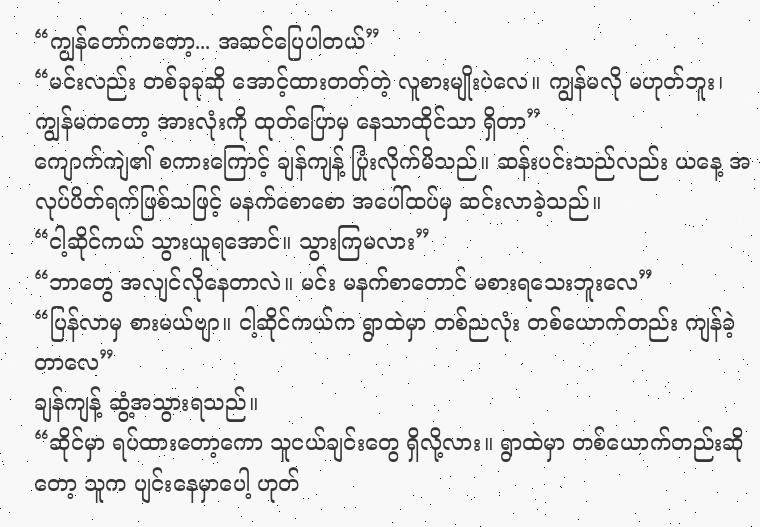“ကျွန်တော်ကတော့... အဆင်ပြေပါတယ်”
“မင်းလည်း တစ်ခုခုဆို အောင့်ထားတတ်တဲ့ လူစားမျိုးပဲလေ။ ကျွန်မလို မဟုတ်ဘူး၊ ကျွန်မကတော့ အားလုံးကို ထုတ်ပြောမှ နေသာထိုင်သာ ရှိတာ”
ကျောက်ကျဲ၏ စကားကြောင့် ချန်ကျန့် ပြုံးလိုက်မိသည်။ ဆန်းပင်းသည်လည်း ယနေ့ အလုပ်ပိတ်ရက်ဖြစ်သဖြင့် မနက်စောစော အပေါ်ထပ်မှ ဆင်းလာခဲ့သည်။
“ငါ့ဆိုင်ကယ် သွားယူရအောင်။ သွားကြမလား”
“ဘာတွေ အလျင်လိုနေတာလဲ။ မင်း မနက်စာတောင် မစားရသေးဘူးလေ”
“ပြန်လာမှ စားမယ်ဗျာ။ ငါ့ဆိုင်ကယ်က ရွာထဲမှာ တစ်ညလုံး တစ်ယောက်တည်း ကျန်ခဲ့တာလေ”
ချန်ကျန့် ဆွံ့အသွားရသည်။
“ဆိုင်မှာ ရပ်ထားတော့ကော သူငယ်ချင်းတွေ ရှိလို့လား။ ရွာထဲမှာ တစ်ယောက်တည်းဆိုတော့ သူက ပျင်းနေမှာပေါ့ ဟုတ်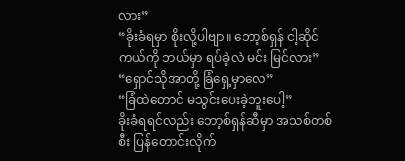လား”
“ခိုးခံရမှာ စိုးလို့ပါဗျာ။ ဘော့စ်ရှန် ငါ့ဆိုင်ကယ်ကို ဘယ်မှာ ရပ်ခဲ့လဲ မင်း မြင်လား”
“ရှောင်သိုအာတို့ ခြံရှေ့မှာလေ”
“ခြံထဲတောင် မသွင်းပေးခဲ့ဘူးပေါ့”
ခိုးခံရရင်လည်း ဘော့စ်ရှန်ဆီမှာ အသစ်တစ်စီး ပြန်တောင်းလိုက်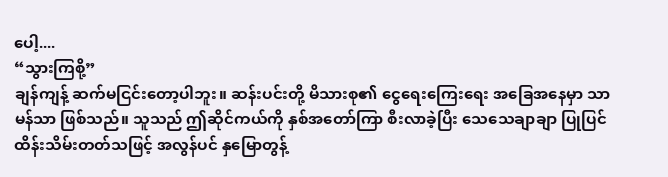ပေါ့....
“သွားကြစို့”
ချန်ကျန့် ဆက်မငြင်းတော့ပါဘူး။ ဆန်းပင်းတို့ မိသားစု၏ ငွေရေးကြေးရေး အခြေအနေမှာ သာမန်သာ ဖြစ်သည်။ သူသည် ဤဆိုင်ကယ်ကို နှစ်အတော်ကြာ စီးလာခဲ့ပြီး သေသေချာချာ ပြုပြင်ထိန်းသိမ်းတတ်သဖြင့် အလွန်ပင် နှမြောတွန့်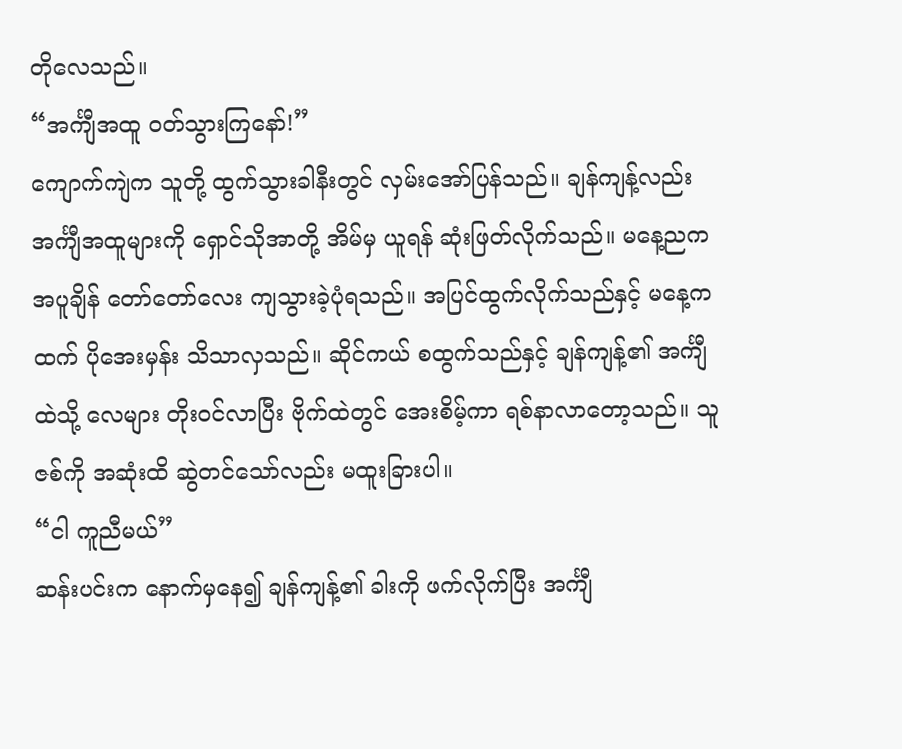တိုလေသည်။
“အင်္ကျီအထူ ဝတ်သွားကြနော်!”
ကျောက်ကျဲက သူတို့ ထွက်သွားခါနီးတွင် လှမ်းအော်ပြန်သည်။ ချန်ကျန့်လည်း အင်္ကျီအထူများကို ရှောင်သိုအာတို့ အိမ်မှ ယူရန် ဆုံးဖြတ်လိုက်သည်။ မနေ့ညက အပူချိန် တော်တော်လေး ကျသွားခဲ့ပုံရသည်။ အပြင်ထွက်လိုက်သည်နှင့် မနေ့ကထက် ပိုအေးမှန်း သိသာလှသည်။ ဆိုင်ကယ် စထွက်သည်နှင့် ချန်ကျန့်၏ အင်္ကျီထဲသို့ လေများ တိုးဝင်လာပြီး ဗိုက်ထဲတွင် အေးစိမ့်ကာ ရစ်နာလာတော့သည်။ သူ ဇစ်ကို အဆုံးထိ ဆွဲတင်သော်လည်း မထူးခြားပါ။
“ငါ ကူညီမယ်”
ဆန်းပင်းက နောက်မှနေ၍ ချန်ကျန့်၏ ခါးကို ဖက်လိုက်ပြီး အင်္ကျီ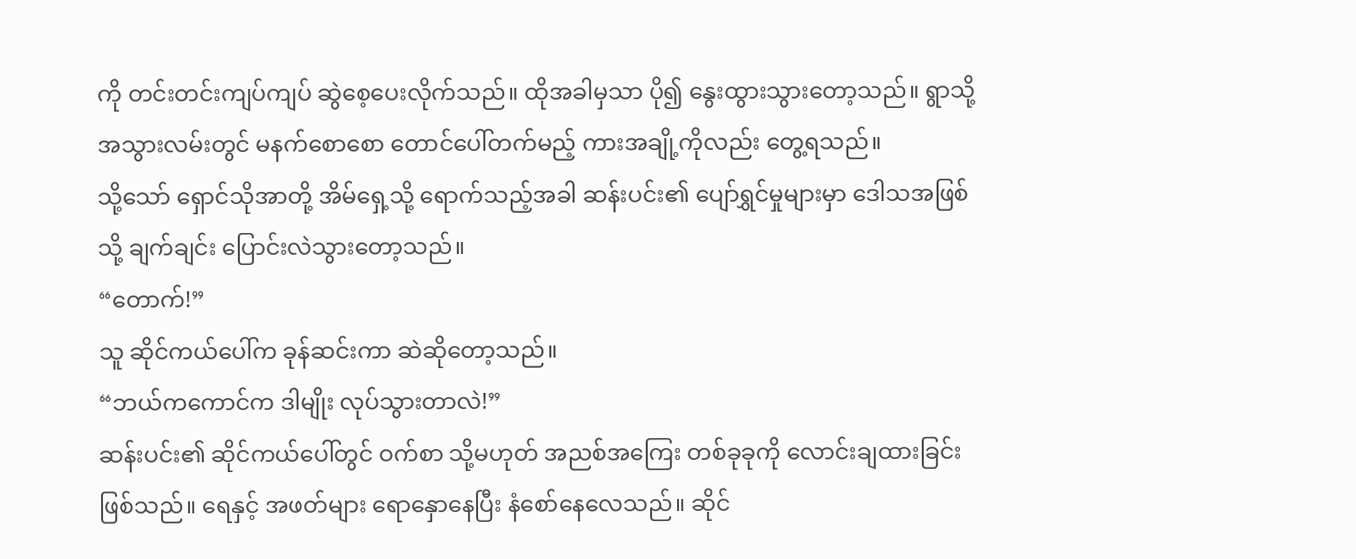ကို တင်းတင်းကျပ်ကျပ် ဆွဲစေ့ပေးလိုက်သည်။ ထိုအခါမှသာ ပို၍ နွေးထွားသွားတော့သည်။ ရွာသို့ အသွားလမ်းတွင် မနက်စောစော တောင်ပေါ်တက်မည့် ကားအချို့ကိုလည်း တွေ့ရသည်။
သို့သော် ရှောင်သိုအာတို့ အိမ်ရှေ့သို့ ရောက်သည့်အခါ ဆန်းပင်း၏ ပျော်ရွှင်မှုများမှာ ဒေါသအဖြစ်သို့ ချက်ချင်း ပြောင်းလဲသွားတော့သည်။
“တောက်!”
သူ ဆိုင်ကယ်ပေါ်က ခုန်ဆင်းကာ ဆဲဆိုတော့သည်။
“ဘယ်ကကောင်က ဒါမျိုး လုပ်သွားတာလဲ!”
ဆန်းပင်း၏ ဆိုင်ကယ်ပေါ်တွင် ဝက်စာ သို့မဟုတ် အညစ်အကြေး တစ်ခုခုကို လောင်းချထားခြင်း ဖြစ်သည်။ ရေနှင့် အဖတ်များ ရောနှောနေပြီး နံစော်နေလေသည်။ ဆိုင်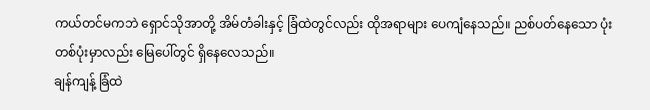ကယ်တင်မကဘဲ ရှောင်သိုအာတို့ အိမ်တံခါးနှင့် ခြံထဲတွင်လည်း ထိုအရာများ ပေကျံနေသည်။ ညစ်ပတ်နေသော ပုံးတစ်ပုံးမှာလည်း မြေပေါ်တွင် ရှိနေလေသည်။
ချန်ကျန့် ခြံထဲ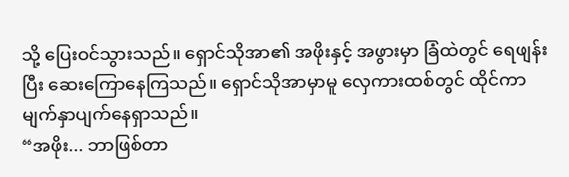သို့ ပြေးဝင်သွားသည်။ ရှောင်သိုအာ၏ အဖိုးနှင့် အဖွားမှာ ခြံထဲတွင် ရေဖျန်းပြီး ဆေးကြောနေကြသည်။ ရှောင်သိုအာမှာမူ လှေကားထစ်တွင် ထိုင်ကာ မျက်နှာပျက်နေရှာသည်။
“အဖိုး... ဘာဖြစ်တာ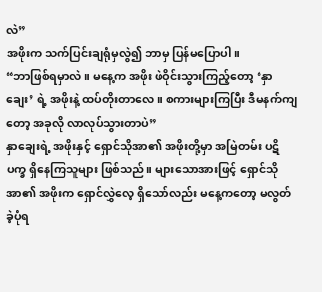လဲ”
အဖိုးက သက်ပြင်းချရုံမှလွဲ၍ ဘာမှ ပြန်မပြောပါ။
“ဘာဖြစ်ရမှာလဲ။ မနေ့က အဖိုး ဖဲဝိုင်းသွားကြည့်တော့ ‘နှာချေး’ ရဲ့ အဖိုးနဲ့ ထပ်တိုးတာလေ။ စကားများကြပြီး ဒီမနက်ကျတော့ အခုလို လာလုပ်သွားတာပဲ”
နှာချေးရဲ့ အဖိုးနှင့် ရှောင်သိုအာ၏ အဖိုးတို့မှာ အမြဲတမ်း ပဋိပက္ခ ရှိနေကြသူများ ဖြစ်သည်။ များသောအားဖြင့် ရှောင်သိုအာ၏ အဖိုးက ရှောင်လွှဲလေ့ ရှိသော်လည်း မနေ့ကတော့ မလွတ်ခဲ့ပုံရ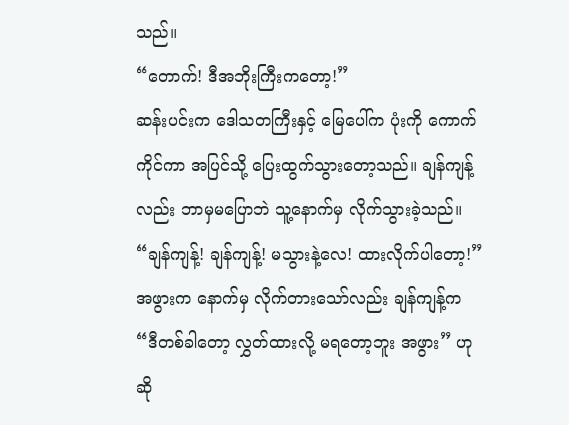သည်။
“တောက်! ဒီအဘိုးကြီးကတော့!”
ဆန်းပင်းက ဒေါသတကြီးနှင့် မြေပေါ်က ပုံးကို ကောက်ကိုင်ကာ အပြင်သို့ ပြေးထွက်သွားတော့သည်။ ချန်ကျန့်လည်း ဘာမှမပြောဘဲ သူ့နောက်မှ လိုက်သွားခဲ့သည်။
“ချန်ကျန့်! ချန်ကျန့်! မသွားနဲ့လေ! ထားလိုက်ပါတော့!”
အဖွားက နောက်မှ လိုက်တားသော်လည်း ချန်ကျန့်က
“ဒီတစ်ခါတော့ လွှတ်ထားလို့ မရတော့ဘူး အဖွား” ဟု ဆို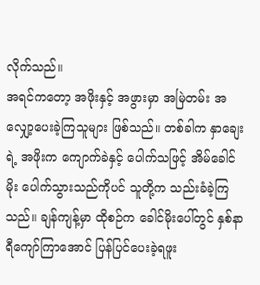လိုက်သည်။
အရင်ကတော့ အဖိုးနှင့် အဖွားမှာ အမြဲတမ်း အလျှော့ပေးခဲ့ကြသူများ ဖြစ်သည်။ တစ်ခါက နှာချေးရဲ့ အဖိုးက ကျောက်ခဲနှင့် ပေါက်သဖြင့် အိမ်ခေါင်မိုး ပေါက်သွားသည်ကိုပင် သူတို့က သည်းခံခဲ့ကြသည်။ ချန်ကျန့်မှာ ထိုစဉ်က ခေါင်မိုးပေါ်တွင် နှစ်နာရီကျော်ကြာအောင် ပြန်ပြင်ပေးခဲ့ရဖူး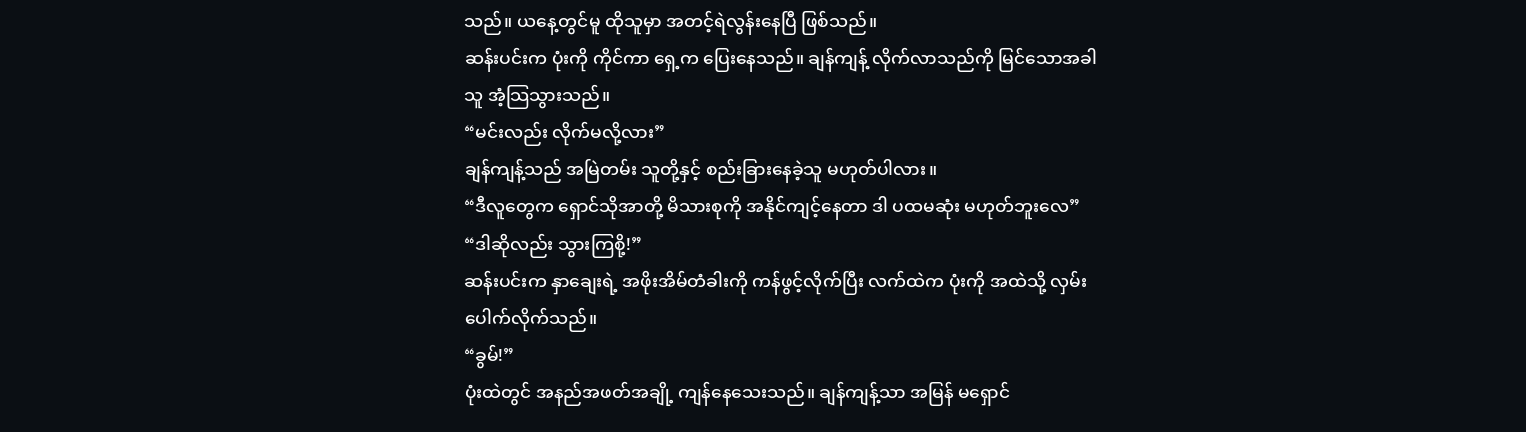သည်။ ယနေ့တွင်မူ ထိုသူမှာ အတင့်ရဲလွန်းနေပြီ ဖြစ်သည်။
ဆန်းပင်းက ပုံးကို ကိုင်ကာ ရှေ့က ပြေးနေသည်။ ချန်ကျန့် လိုက်လာသည်ကို မြင်သောအခါ သူ အံ့သြသွားသည်။
“မင်းလည်း လိုက်မလို့လား”
ချန်ကျန့်သည် အမြဲတမ်း သူတို့နှင့် စည်းခြားနေခဲ့သူ မဟုတ်ပါလား။
“ဒီလူတွေက ရှောင်သိုအာတို့ မိသားစုကို အနိုင်ကျင့်နေတာ ဒါ ပထမဆုံး မဟုတ်ဘူးလေ”
“ဒါဆိုလည်း သွားကြစို့!”
ဆန်းပင်းက နှာချေးရဲ့ အဖိုးအိမ်တံခါးကို ကန်ဖွင့်လိုက်ပြီး လက်ထဲက ပုံးကို အထဲသို့ လှမ်းပေါက်လိုက်သည်။
“ခွမ်!”
ပုံးထဲတွင် အနည်အဖတ်အချို့ ကျန်နေသေးသည်။ ချန်ကျန့်သာ အမြန် မရှောင်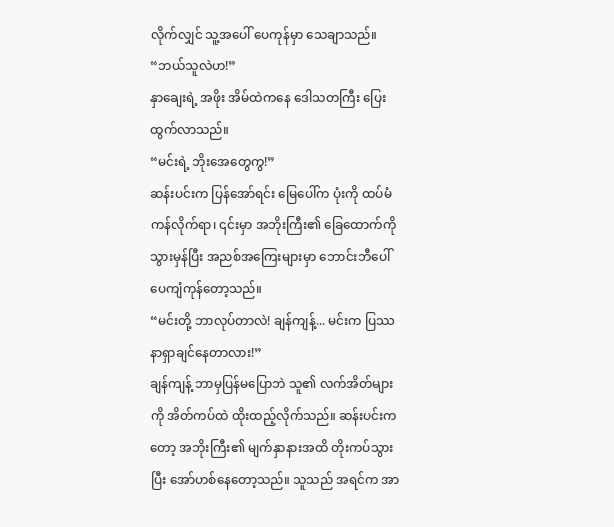လိုက်လျှင် သူ့အပေါ် ပေကုန်မှာ သေချာသည်။
“ဘယ်သူလဲဟ!”
နှာချေးရဲ့ အဖိုး အိမ်ထဲကနေ ဒေါသတကြီး ပြေးထွက်လာသည်။
“မင်းရဲ့ ဘိုးအေတွေကွ!”
ဆန်းပင်းက ပြန်အော်ရင်း မြေပေါ်က ပုံးကို ထပ်မံ ကန်လိုက်ရာ၊ ၎င်းမှာ အဘိုးကြီး၏ ခြေထောက်ကို သွားမှန်ပြီး အညစ်အကြေးများမှာ ဘောင်းဘီပေါ် ပေကျံကုန်တော့သည်။
“မင်းတို့ ဘာလုပ်တာလဲ! ချန်ကျန့်... မင်းက ပြဿနာရှာချင်နေတာလား!”
ချန်ကျန့် ဘာမှပြန်မပြောဘဲ သူ၏ လက်အိတ်များကို အိတ်ကပ်ထဲ ထိုးထည့်လိုက်သည်။ ဆန်းပင်းကတော့ အဘိုးကြီး၏ မျက်နှာနားအထိ တိုးကပ်သွားပြီး အော်ဟစ်နေတော့သည်။ သူသည် အရင်က အာ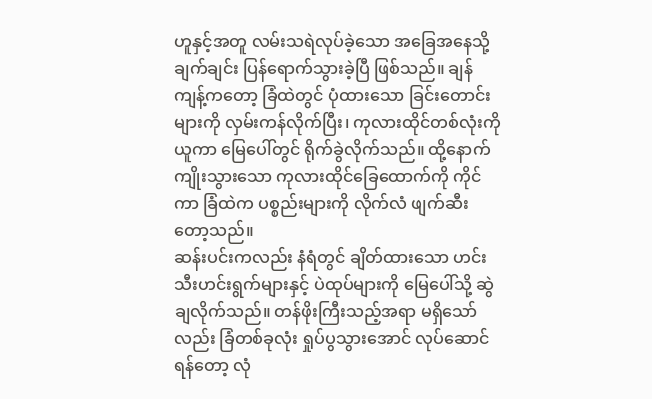ဟူနှင့်အတူ လမ်းသရဲလုပ်ခဲ့သော အခြေအနေသို့ ချက်ချင်း ပြန်ရောက်သွားခဲ့ပြီ ဖြစ်သည်။ ချန်ကျန့်ကတော့ ခြံထဲတွင် ပုံထားသော ခြင်းတောင်းများကို လှမ်းကန်လိုက်ပြီး၊ ကုလားထိုင်တစ်လုံးကို ယူကာ မြေပေါ်တွင် ရိုက်ခွဲလိုက်သည်။ ထို့နောက် ကျိုးသွားသော ကုလားထိုင်ခြေထောက်ကို ကိုင်ကာ ခြံထဲက ပစ္စည်းများကို လိုက်လံ ဖျက်ဆီးတော့သည်။
ဆန်းပင်းကလည်း နံရံတွင် ချိတ်ထားသော ဟင်းသီးဟင်းရွက်များနှင့် ပဲထုပ်များကို မြေပေါ်သို့ ဆွဲချလိုက်သည်။ တန်ဖိုးကြီးသည့်အရာ မရှိသော်လည်း ခြံတစ်ခုလုံး ရှုပ်ပွသွားအောင် လုပ်ဆောင်ရန်တော့ လုံ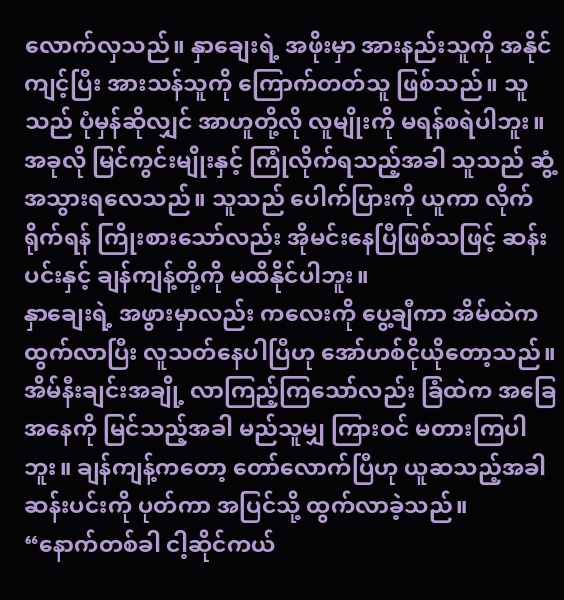လောက်လှသည်။ နှာချေးရဲ့ အဖိုးမှာ အားနည်းသူကို အနိုင်ကျင့်ပြီး အားသန်သူကို ကြောက်တတ်သူ ဖြစ်သည်။ သူသည် ပုံမှန်ဆိုလျှင် အာဟူတို့လို လူမျိုးကို မရန်စရဲပါဘူး။ အခုလို မြင်ကွင်းမျိုးနှင့် ကြုံလိုက်ရသည့်အခါ သူသည် ဆွံ့အသွားရလေသည်။ သူသည် ပေါက်ပြားကို ယူကာ လိုက်ရိုက်ရန် ကြိုးစားသော်လည်း အိုမင်းနေပြီဖြစ်သဖြင့် ဆန်းပင်းနှင့် ချန်ကျန့်တို့ကို မထိနိုင်ပါဘူး။
နှာချေးရဲ့ အဖွားမှာလည်း ကလေးကို ပွေ့ချီကာ အိမ်ထဲက ထွက်လာပြီး လူသတ်နေပါပြီဟု အော်ဟစ်ငိုယိုတော့သည်။ အိမ်နီးချင်းအချို့ လာကြည့်ကြသော်လည်း ခြံထဲက အခြေအနေကို မြင်သည့်အခါ မည်သူမျှ ကြားဝင် မတားကြပါဘူး။ ချန်ကျန့်ကတော့ တော်လောက်ပြီဟု ယူဆသည့်အခါ ဆန်းပင်းကို ပုတ်ကာ အပြင်သို့ ထွက်လာခဲ့သည်။
“နောက်တစ်ခါ ငါ့ဆိုင်ကယ်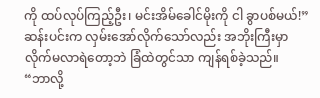ကို ထပ်လုပ်ကြည့်ဦး၊ မင်းအိမ်ခေါင်မိုးကို ငါ ခွာပစ်မယ်!”
ဆန်းပင်းက လှမ်းအော်လိုက်သော်လည်း အဘိုးကြီးမှာ လိုက်မလာရဲတော့ဘဲ ခြံထဲတွင်သာ ကျန်ရစ်ခဲ့သည်။
“ဘာလို့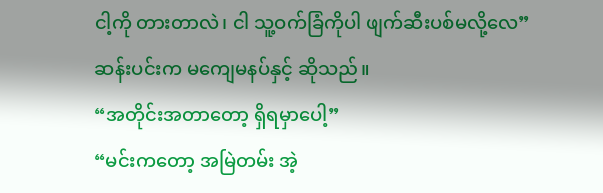ငါ့ကို တားတာလဲ၊ ငါ သူ့ဝက်ခြံကိုပါ ဖျက်ဆီးပစ်မလို့လေ”
ဆန်းပင်းက မကျေမနပ်နှင့် ဆိုသည်။
“အတိုင်းအတာတော့ ရှိရမှာပေါ့”
“မင်းကတော့ အမြဲတမ်း အဲ့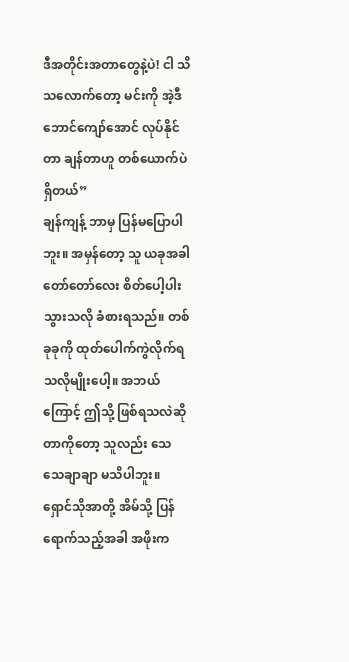ဒီအတိုင်းအတာတွေနဲ့ပဲ! ငါ သိသလောက်တော့ မင်းကို အဲ့ဒီဘောင်ကျော်အောင် လုပ်နိုင်တာ ချန်တာဟူ တစ်ယောက်ပဲ ရှိတယ်”
ချန်ကျန့် ဘာမှ ပြန်မပြောပါဘူး။ အမှန်တော့ သူ ယခုအခါ တော်တော်လေး စိတ်ပေါ့ပါးသွားသလို ခံစားရသည်။ တစ်ခုခုကို ထုတ်ပေါက်ကွဲလိုက်ရသလိုမျိုးပေါ့။ အဘယ်ကြောင့် ဤသို့ ဖြစ်ရသလဲဆိုတာကိုတော့ သူလည်း သေသေချာချာ မသိပါဘူး။
ရှောင်သိုအာတို့ အိမ်သို့ ပြန်ရောက်သည့်အခါ အဖိုးက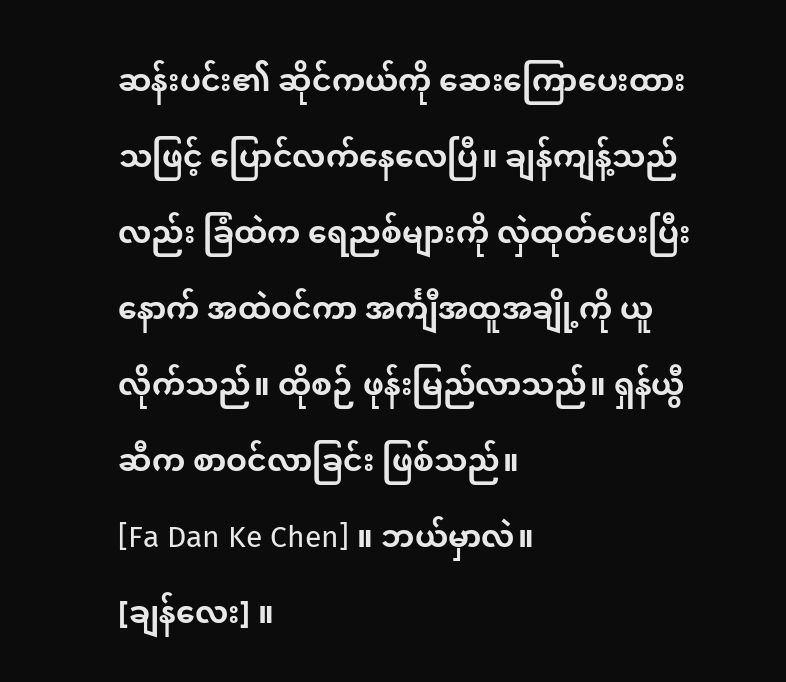ဆန်းပင်း၏ ဆိုင်ကယ်ကို ဆေးကြောပေးထားသဖြင့် ပြောင်လက်နေလေပြီ။ ချန်ကျန့်သည်လည်း ခြံထဲက ရေညစ်များကို လှဲထုတ်ပေးပြီးနောက် အထဲဝင်ကာ အင်္ကျီအထူအချို့ကို ယူလိုက်သည်။ ထိုစဉ် ဖုန်းမြည်လာသည်။ ရှန်ယွီဆီက စာဝင်လာခြင်း ဖြစ်သည်။
[Fa Dan Ke Chen] ။ ဘယ်မှာလဲ။
[ချန်လေး] ။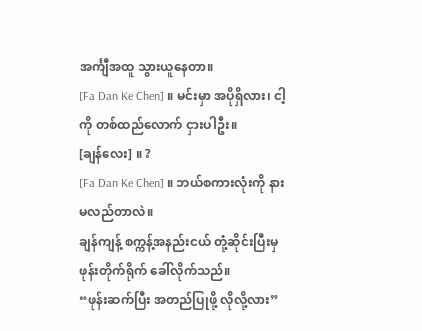အင်္ကျီအထူ သွားယူနေတာ။
[Fa Dan Ke Chen] ။ မင်းမှာ အပိုရှိလား၊ ငါ့ကို တစ်ထည်လောက် ငှားပါဦး။
[ချန်လေး] ။ ?
[Fa Dan Ke Chen] ။ ဘယ်စကားလုံးကို နားမလည်တာလဲ။
ချန်ကျန့် စက္ကန့်အနည်းငယ် တုံ့ဆိုင်းပြီးမှ ဖုန်းတိုက်ရိုက် ခေါ်လိုက်သည်။
“ဖုန်းဆက်ပြီး အတည်ပြုဖို့ လိုလို့လား”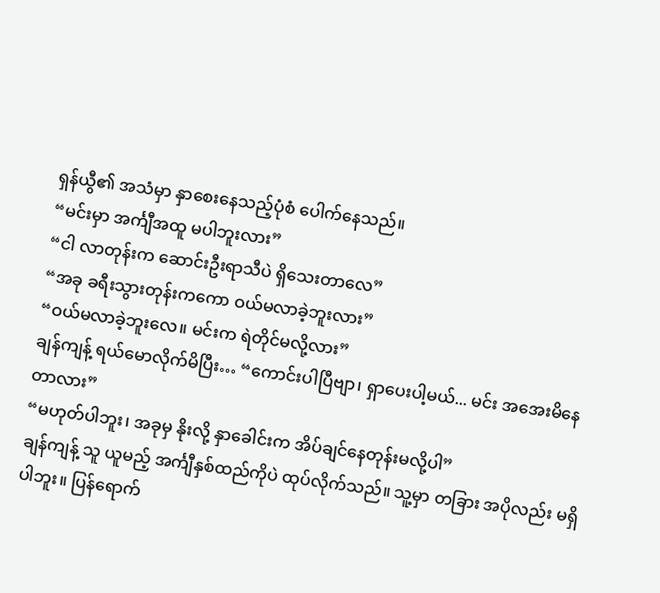ရှန်ယွီ၏ အသံမှာ နှာစေးနေသည့်ပုံစံ ပေါက်နေသည်။
“မင်းမှာ အင်္ကျီအထူ မပါဘူးလား”
“ငါ လာတုန်းက ဆောင်းဦးရာသီပဲ ရှိသေးတာလေ”
“အခု ခရီးသွားတုန်းကကော ဝယ်မလာခဲ့ဘူးလား”
“ဝယ်မလာခဲ့ဘူးလေ။ မင်းက ရဲတိုင်မလို့လား”
ချန်ကျန့် ရယ်မောလိုက်မိပြီး… “ကောင်းပါပြီဗျာ၊ ရှာပေးပါ့မယ်... မင်း အအေးမိနေတာလား”
“မဟုတ်ပါဘူး၊ အခုမှ နိုးလို့ နှာခေါင်းက အိပ်ချင်နေတုန်းမလို့ပါ”
ချန်ကျန့် သူ ယူမည့် အင်္ကျီနှစ်ထည်ကိုပဲ ထုပ်လိုက်သည်။ သူ့မှာ တခြား အပိုလည်း မရှိပါဘူး။ ပြန်ရောက်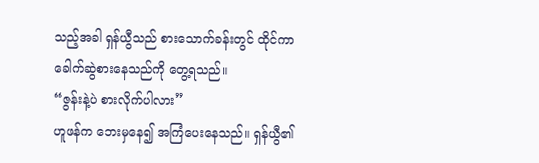သည့်အခါ ရှန်ယွီသည် စားသောက်ခန်းတွင် ထိုင်ကာ ခေါက်ဆွဲစားနေသည်ကို တွေ့ရသည်။
“ဇွန်းနဲ့ပဲ စားလိုက်ပါလား”
ဟူဖန်က ဘေးမှနေ၍ အကြံပေးနေသည်။ ရှန်ယွီ၏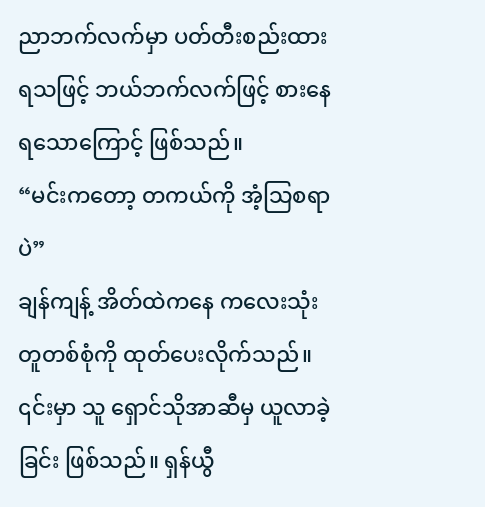ညာဘက်လက်မှာ ပတ်တီးစည်းထားရသဖြင့် ဘယ်ဘက်လက်ဖြင့် စားနေရသောကြောင့် ဖြစ်သည်။
“မင်းကတော့ တကယ်ကို အံ့သြစရာပဲ”
ချန်ကျန့် အိတ်ထဲကနေ ကလေးသုံး တူတစ်စုံကို ထုတ်ပေးလိုက်သည်။ ၎င်းမှာ သူ ရှောင်သိုအာဆီမှ ယူလာခဲ့ခြင်း ဖြစ်သည်။ ရှန်ယွီ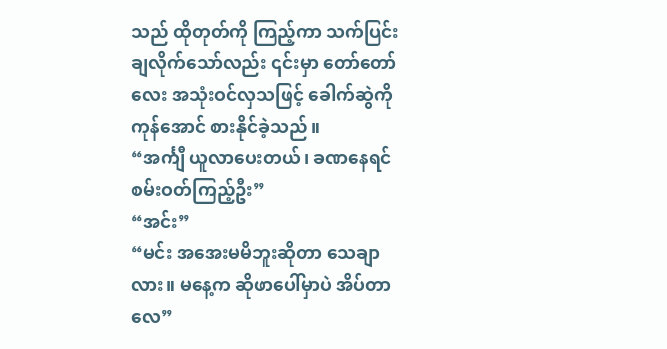သည် ထိုတုတ်ကို ကြည့်ကာ သက်ပြင်းချလိုက်သော်လည်း ၎င်းမှာ တော်တော်လေး အသုံးဝင်လှသဖြင့် ခေါက်ဆွဲကို ကုန်အောင် စားနိုင်ခဲ့သည်။
“အင်္ကျီ ယူလာပေးတယ်၊ ခဏနေရင် စမ်းဝတ်ကြည့်ဦး”
“အင်း”
“မင်း အအေးမမိဘူးဆိုတာ သေချာလား။ မနေ့က ဆိုဖာပေါ်မှာပဲ အိပ်တာလေ”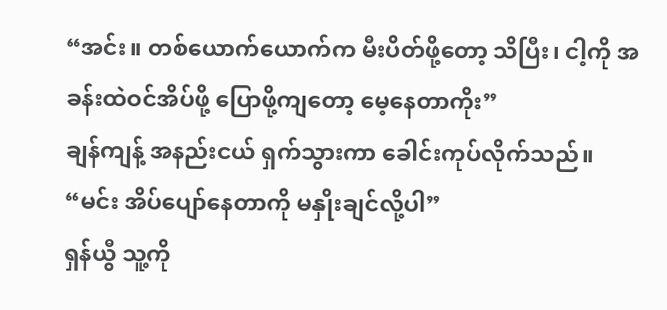“အင်း။ တစ်ယောက်ယောက်က မီးပိတ်ဖို့တော့ သိပြီး၊ ငါ့ကို အခန်းထဲဝင်အိပ်ဖို့ ပြောဖို့ကျတော့ မေ့နေတာကိုး”
ချန်ကျန့် အနည်းငယ် ရှက်သွားကာ ခေါင်းကုပ်လိုက်သည်။
“မင်း အိပ်ပျော်နေတာကို မနှိုးချင်လို့ပါ”
ရှန်ယွီ သူ့ကို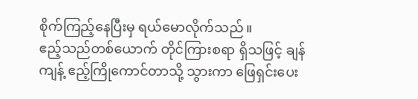စိုက်ကြည့်နေပြီးမှ ရယ်မောလိုက်သည်။
ဧည့်သည်တစ်ယောက် တိုင်ကြားစရာ ရှိသဖြင့် ချန်ကျန့် ဧည့်ကြိုကောင်တာသို့ သွားကာ ဖြေရှင်းပေး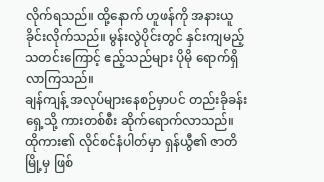လိုက်ရသည်။ ထို့နောက် ဟူဖန်ကို အနားယူခိုင်းလိုက်သည်။ မွန်းလွဲပိုင်းတွင် နှင်းကျမည့် သတင်းကြောင့် ဧည့်သည်များ ပိုမို ရောက်ရှိလာကြသည်။
ချန်ကျန့် အလုပ်များနေစဉ်မှာပင် တည်းခိုခန်းရှေ့သို့ ကားတစ်စီး ဆိုက်ရောက်လာသည်။ ထိုကား၏ လိုင်စင်နံပါတ်မှာ ရှန်ယွီ၏ ဇာတိမြို့မှ ဖြစ်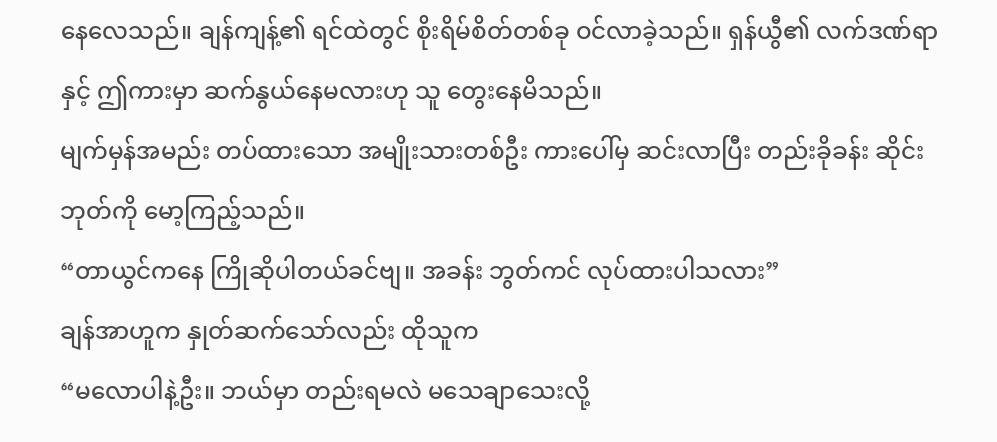နေလေသည်။ ချန်ကျန့်၏ ရင်ထဲတွင် စိုးရိမ်စိတ်တစ်ခု ဝင်လာခဲ့သည်။ ရှန်ယွီ၏ လက်ဒဏ်ရာနှင့် ဤကားမှာ ဆက်နွယ်နေမလားဟု သူ တွေးနေမိသည်။
မျက်မှန်အမည်း တပ်ထားသော အမျိုးသားတစ်ဦး ကားပေါ်မှ ဆင်းလာပြီး တည်းခိုခန်း ဆိုင်းဘုတ်ကို မော့ကြည့်သည်။
“တာယွင်ကနေ ကြိုဆိုပါတယ်ခင်ဗျ။ အခန်း ဘွတ်ကင် လုပ်ထားပါသလား”
ချန်အာဟူက နှုတ်ဆက်သော်လည်း ထိုသူက
“မလောပါနဲ့ဦး။ ဘယ်မှာ တည်းရမလဲ မသေချာသေးလို့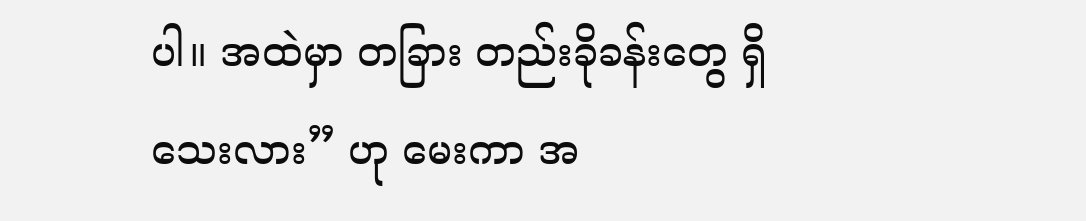ပါ။ အထဲမှာ တခြား တည်းခိုခန်းတွေ ရှိသေးလား” ဟု မေးကာ အ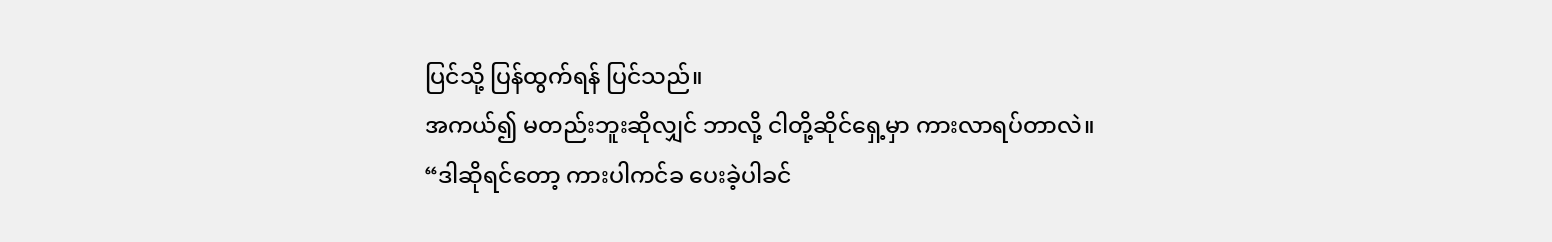ပြင်သို့ ပြန်ထွက်ရန် ပြင်သည်။
အကယ်၍ မတည်းဘူးဆိုလျှင် ဘာလို့ ငါတို့ဆိုင်ရှေ့မှာ ကားလာရပ်တာလဲ။
“ဒါဆိုရင်တော့ ကားပါကင်ခ ပေးခဲ့ပါခင်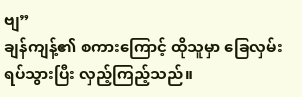ဗျ”
ချန်ကျန့်၏ စကားကြောင့် ထိုသူမှာ ခြေလှမ်း ရပ်သွားပြီး လှည့်ကြည့်သည်။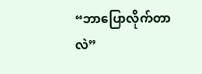“ဘာပြောလိုက်တာလဲ”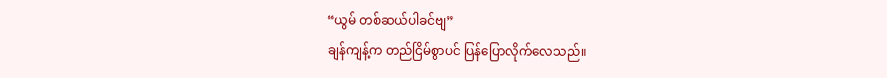“ယွမ် တစ်ဆယ်ပါခင်ဗျ”
ချန်ကျန့်က တည်ငြိမ်စွာပင် ပြန်ပြောလိုက်လေသည်။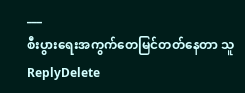___
စီးပွားရေးအကွက်တေမြင်တတ်နေတာ သူ
ReplyDelete